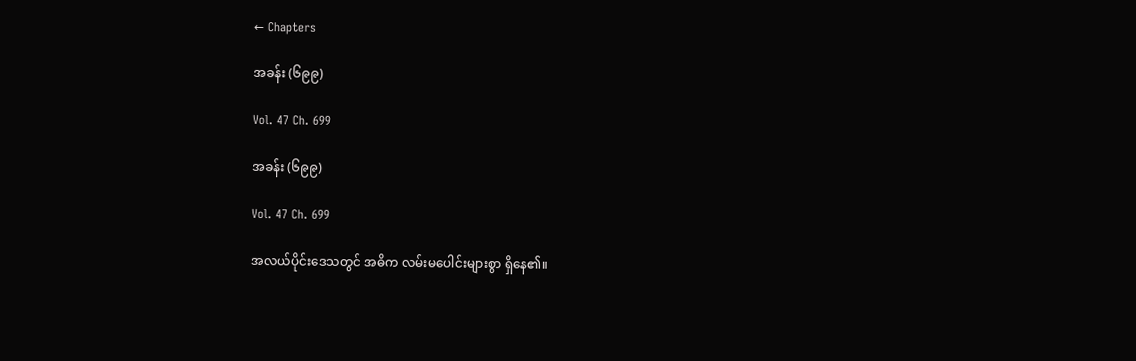← Chapters

အခန်း (၆၉၉)

Vol. 47 Ch. 699

အခန်း (၆၉၉)

Vol. 47 Ch. 699

အလယ်ပိုင်းဒေသတွင် အဓိက လမ်းမပေါင်းများစွာ ရှိနေ၏။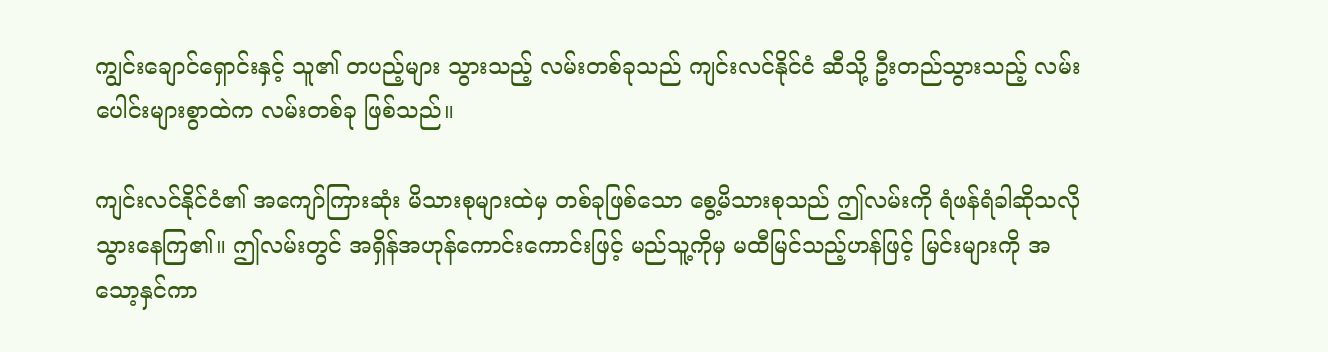ကျွင်းချောင်ရှောင်းနှင့် သူ၏ တပည့်များ သွားသည့် လမ်းတစ်ခုသည် ကျင်းလင်နိုင်ငံ ဆီသို့ ဦးတည်သွားသည့် လမ်းပေါင်းများစွာထဲက လမ်းတစ်ခု ဖြစ်သည်။

ကျင်းလင်နိုင်ငံ၏ အကျော်ကြားဆုံး မိသားစုများထဲမှ တစ်ခုဖြစ်သော စွေ့မိသားစုသည် ဤလမ်းကို ရံဖန်ရံခါဆိုသလို သွားနေကြ၏။ ဤလမ်းတွင် အရှိန်အဟုန်ကောင်းကောင်းဖြင့် မည်သူ့ကိုမှ မထီမြင်သည့်ဟန်ဖြင့် မြင်းများကို အသော့နှင်ကာ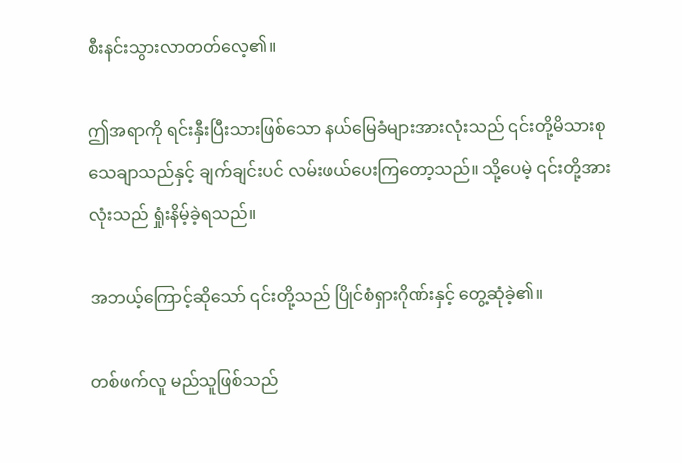စီးနင်းသွားလာတတ်လေ့၏။

ဤအရာကို ရင်းနှီးပြီးသားဖြစ်သော နယ်မြေခံများအားလုံးသည် ၎င်းတို့မိသားစု သေချာသည်နှင့် ချက်ချင်းပင် လမ်းဖယ်ပေးကြတော့သည်။ သို့ပေမဲ့ ၎င်းတို့အားလုံးသည် ရှုံးနိမ့်ခဲ့ရသည်။

အဘယ့်ကြောင့်ဆိုသော် ၎င်းတို့သည် ပြိုင်စံရှားဂိုဏ်းနှင့် တွေ့ဆုံခဲ့၏။

တစ်ဖက်လူ မည်သူဖြစ်သည်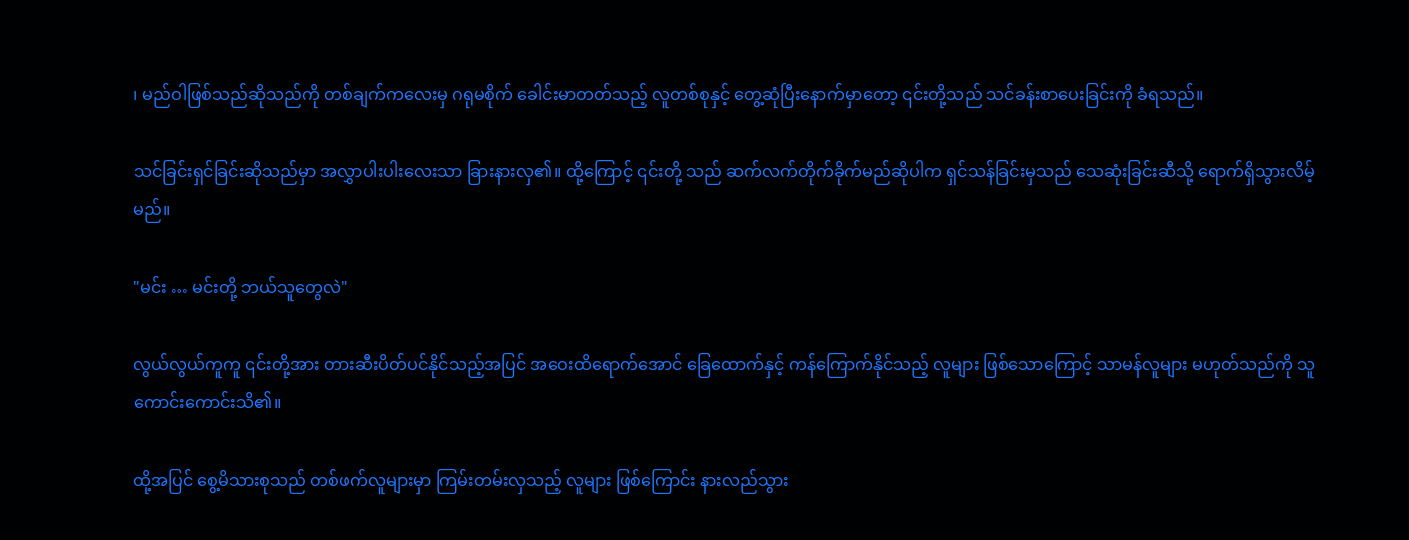၊ မည်ဝါဖြစ်သည်ဆိုသည်ကို တစ်ချက်ကလေးမှ ဂရုမစိုက် ခေါင်းမာတတ်သည့် လူတစ်စုနှင့် တွေ့ဆုံပြီးနောက်မှာတော့ ၎င်းတို့သည် သင်ခန်းစာပေးခြင်းကို ခံရသည်။

သင်ခြင်းရှင်ခြင်းဆိုသည်မှာ အလွှာပါးပါးလေးသာ ခြားနားလှ၏။ ထို့ကြောင့် ၎င်းတို့ သည် ဆက်လက်တိုက်ခိုက်မည်ဆိုပါက ရှင်သန်ခြင်းမှသည် သေဆုံးခြင်းဆီသို့ ရောက်ရှိသွားလိမ့်မည်။

"မင်း … မင်းတို့ ဘယ်သူတွေလဲ"

လွယ်လွယ်ကူကူ ၎င်းတို့အား တားဆီးပိတ်ပင်နိုင်သည့်အပြင် အဝေးထိရောက်အောင် ခြေထောက်နှင့် ကန်ကြောက်နိုင်သည့် လူများ ဖြစ်သောကြောင့် သာမန်လူများ မဟုတ်သည်ကို သူကောင်းကောင်းသိ၏။

ထို့အပြင် စွေ့မိသားစုသည် တစ်ဖက်လူများမှာ ကြမ်းတမ်းလှသည့် လူများ ဖြစ်ကြောင်း နားလည်သွား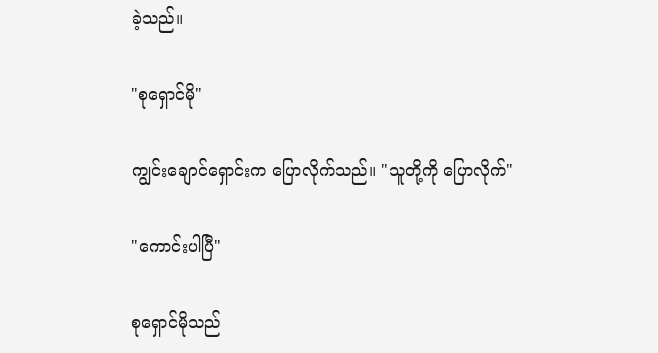ခဲ့သည်။

"စုရှောင်မို"

ကျွင်းချောင်ရှောင်းက ပြောလိုက်သည်။ "သူတို့ကို ပြောလိုက်"

"ကောင်းပါပြီ"

စုရှောင်မိုသည်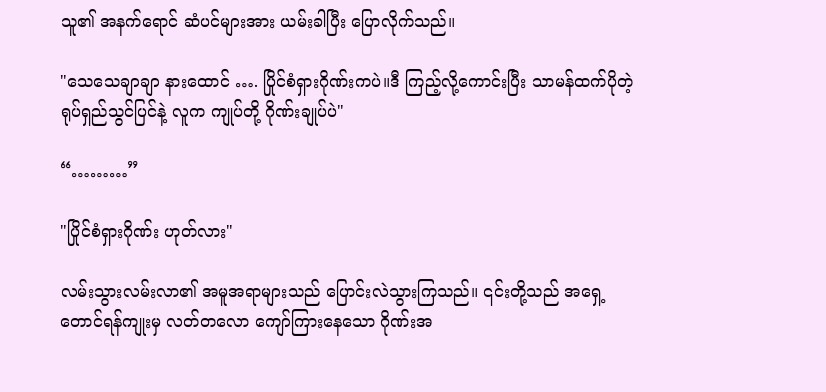သူ၏ အနက်ရောင် ဆံပင်များအား ယမ်းခါပြီး ပြောလိုက်သည်။

"သေသေချာချာ နားထောင် …. ပြိုင်စံရှားဂိုဏ်းကပဲ။ဒီ ကြည့်လို့ကောင်းပြီး သာမန်ထက်ပိုတဲ့ရုပ်ရှည်သွင်ပြင်နဲ့ လူက ကျုပ်တို့ ဂိုဏ်းချုပ်ပဲ"

“………”

"ပြိုင်စံရှားဂိုဏ်း ဟုတ်လား"

လမ်းသွားလမ်းလာ၏ အမူအရာများသည် ပြောင်းလဲသွားကြသည်။ ၎င်းတို့သည် အရှေ့တောင်ရန်ကျုးမှ လတ်တလော ကျော်ကြားနေသော ဂိုဏ်းအ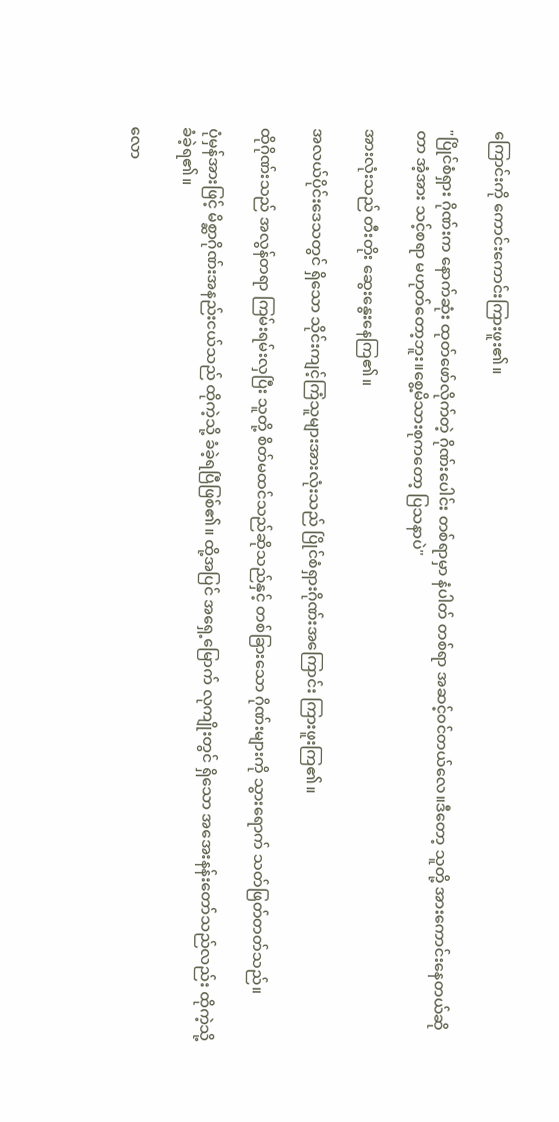ကြောင်းကို ကောင်းကောင်းကြားဖူး၏။

"ပြိုင်စံရှား ဂိုဏ်းက နောက်ဆုံး ထုတ်ဖော်လိုက်တဲ့ ဂိုဏ်းပေါင်း တစ်ရာမှာ နံပါတ် တစ်ရာ အဆင့်ဝင်တယ်လေ။ဒီတော့ သူတို့ အားကောင်းနေတယ်ဆိုတာ အံ့အား သင့်စရာ မဟုတ်တော့ဘူး။စွေ့မိသားစုကတော့ ပြသနာပဲ"

အားလုံးသည် တီးတိုး ဆွေးနွေးနေကြ၏။

အလယ်ပိုင်းဒေသတွင် ရှိသော သိုင်းကျင့်ကြံသူများအားလုံးသည် ပြိုင်စံရှားဂိုဏ်းအကြောင်း ကြားဖူးကြ၏။

ထိုဂိုဏ်းသည် အလွန်တရာ ကြမ်းရမ်းလှပြီး သူတို့ စိတ်မထင်သည်ဆိုသည်နှင့် တစ်ခြားသော ဂိုဏ်းများကို သွားရောက် သတ်ဖြတ်တတ်သည်။

ပုံမှန်အားဖြင့် မိစ္ဆာဂိုဏ်းအနည်းငယ်သည် ထိုကဲ့သို့ ခံခဲ့ရပြီဖြစ်၏။ ထို့အပြင် အရှေ့မြောက် လုကျိုးတွင် ရှိသော အအေးနန်းတော်သည်လည်း ထိုကဲ့သို့ ခံခဲ့ရ၏။

လော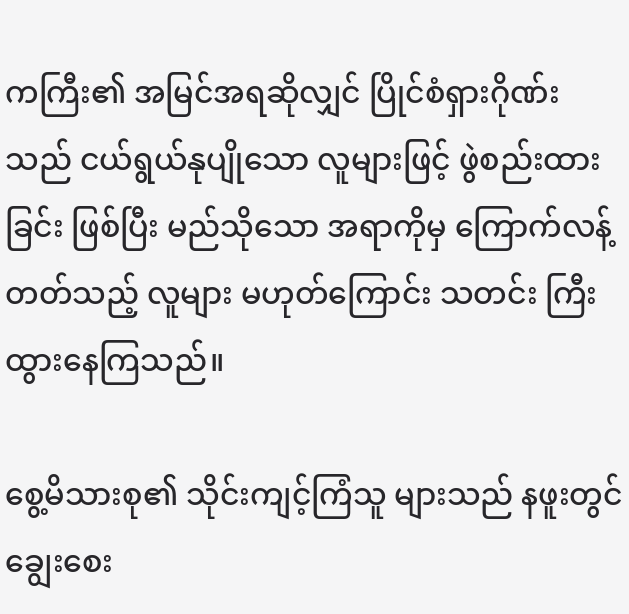ကကြီး၏ အမြင်အရဆိုလျှင် ပြိုင်စံရှားဂိုဏ်းသည် ငယ်ရွယ်နုပျိုသော လူများဖြင့် ဖွဲစည်းထားခြင်း ဖြစ်ပြီး မည်သိုသော အရာကိုမှ ကြောက်လန့်တတ်သည့် လူများ မဟုတ်ကြောင်း သတင်း ကြီးထွားနေကြသည်။

စွေ့မိသားစု၏ သိုင်းကျင့်ကြံသူ များသည် နဖူးတွင် ချွေးစေး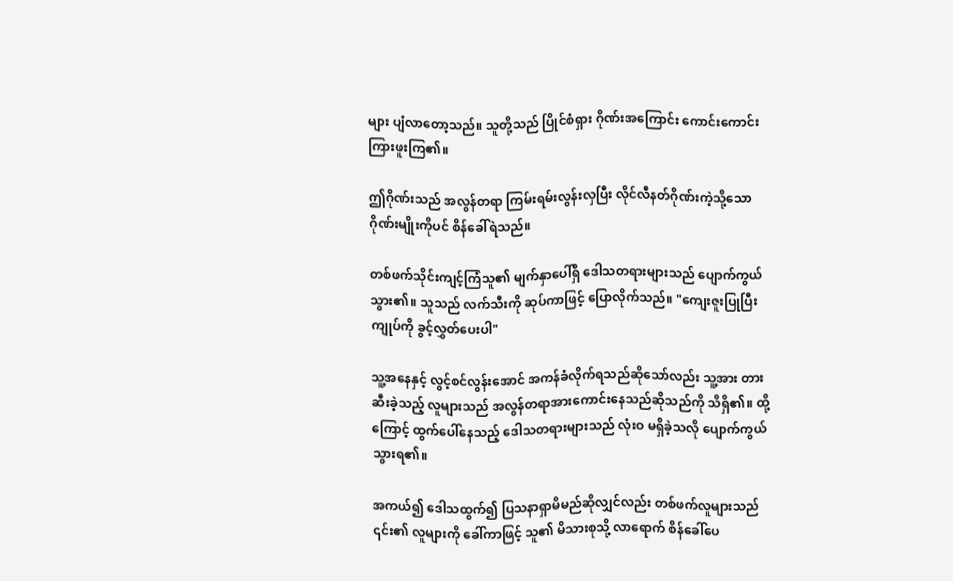များ ပျံလာတော့သည်။ သူတို့သည် ပြိုင်စံရှား ဂိုဏ်းအကြောင်း ကောင်းကောင်း ကြားဖူးကြ၏။

ဤဂိုဏ်းသည် အလွန်တရာ ကြမ်းရမ်းလွန်းလှပြီး လိုင်လီနတ်ဂိုဏ်းကဲ့သို့သော ဂိုဏ်းမျိုးကိုပင် စိန်ခေါ်ရဲသည်။

တစ်ဖက်သိုင်းကျင့်ကြံသူ၏ မျက်နှာပေါ်ရှိ ဒေါသတရားများသည် ပျောက်ကွယ်သွား၏။ သူသည် လက်သီးကို ဆုပ်ကာဖြင့် ပြောလိုက်သည်။ "ကျေးဇူးပြုပြီး ကျုပ်ကို ခွင့်လွှတ်ပေးပါ"

သူ့အနေနှင့် လွင့်စင်လွန်းအောင် အကန်ခံလိုက်ရသည်ဆိုသော်လည်း သူ့အား တားဆီးခဲ့သည့် လူများသည် အလွန်တရာအားကောင်းနေသည်ဆိုသည်ကို သိရှိ၏။ ထို့ကြောင့် ထွက်ပေါ်နေသည့် ဒေါသတရားများသည် လုံးဝ မရှိခဲ့သလို ပျောက်ကွယ်သွားရ၏။

အကယ်၍ ဒေါသထွက်၍ ပြသနာရှာမိမည်ဆိုလျှင်လည်း တစ်ဖက်လူများသည် ၎င်း၏ လူများကို ခေါ်ကာဖြင့် သူ၏ မိသားစုသို့ လာရောက် စိန်ခေါ်ပေ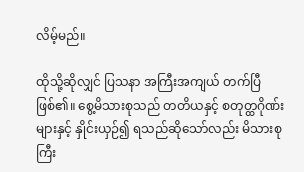လိမ့်မည်။

ထိုသို့ဆိုလျှင် ပြသနာ အကြီးအကျယ် တက်ပြီဖြစ်၏။ စွေ့မိသားစုသည် တတိယနှင့် စတုတ္ထဂိုဏ်းများနှင့် နှိုင်းယှဉ်၍ ရသည်ဆိုသော်လည်း မိသားစုကြီး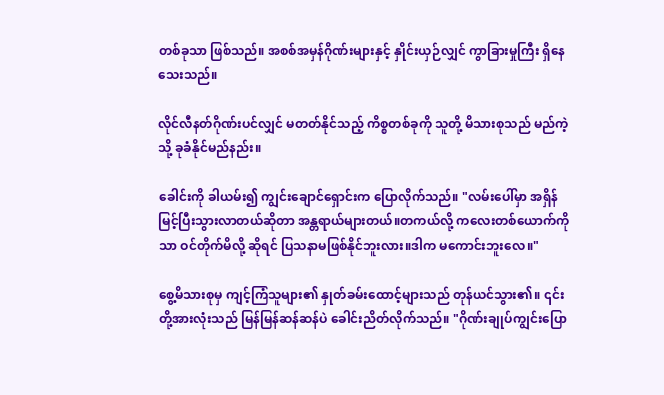တစ်ခုသာ ဖြစ်သည်။ အစစ်အမှန်ဂိုဏ်းများနှင့် နှိုင်းယှဉ်လျှင် ကွာခြားမှုကြီး ရှိနေသေးသည်။

လိုင်လီနတ်ဂိုဏ်းပင်လျှင် မတတ်နိုင်သည့် ကိစ္စတစ်ခုကို သူတို့ မိသားစုသည် မည်ကဲ့သို့ ခုခံနိုင်မည်နည်း။

ခေါင်းကို ခါယမ်း၍ ကျွင်းချောင်ရှောင်းက ပြောလိုက်သည်။ "လမ်းပေါ်မှာ အရှိန်မြင့်ပြီးသွားလာတယ်ဆိုတာ အန္တရာယ်များတယ်။တကယ်လို့ ကလေးတစ်ယောက်ကိုသာ ဝင်တိုက်မိလို့ ဆိုရင် ပြသနာမဖြစ်နိုင်ဘူးလား။ဒါက မကောင်းဘူးလေ။"

စွေ့မိသားစုမှ ကျင့်ကြံသူများ၏ နှုတ်ခမ်းထောင့်များသည် တုန်ယင်သွား၏။ ၎င်းတို့အားလုံးသည် မြန်မြန်ဆန်ဆန်ပဲ ခေါင်းညိတ်လိုက်သည်။ "ဂိုဏ်းချုပ်ကျွင်းပြော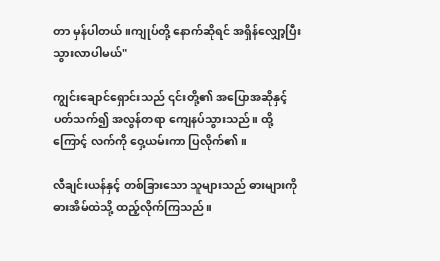တာ မှန်ပါတယ်။ကျုပ်တို့ နောက်ဆိုရင် အရှိန်လျှော့ပြီး သွားလာပါမယ်"

ကျွင်းချောင်ရှောင်းသည် ၎င်းတို့၏ အပြောအဆိုနှင့် ပတ်သက်၍ အလွန်တရာ ကျေနပ်သွားသည်။ ထို့ကြောင့် လက်ကို ဝှေ့ယမ်းကာ ပြလိုက်၏။

လီချင်းယန်နှင့် တစ်ခြားသော သူများသည် ဓားများကို ဓားအိမ်ထဲသို့ ထည့်လိုက်ကြသည်။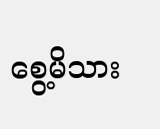စွေ့မိသား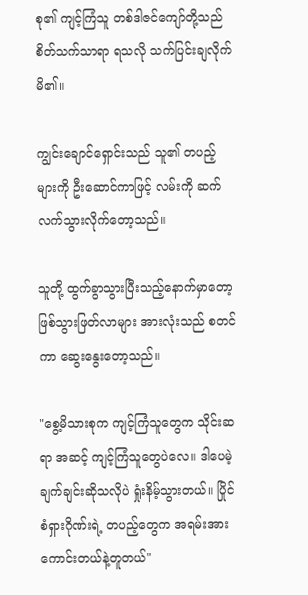စု၏ ကျင့်ကြံသူ တစ်ဒါဇင်ကျော်တို့သည် စိတ်သက်သာရာ ရသလို သက်ပြင်းချလိုက်မိ၏။

ကျွင်းချောင်ရှောင်းသည် သူ၏ တပည့်များကို ဦးဆောင်ကာဖြင့် လမ်းကို ဆက်လက်သွားလိုက်တော့သည်။

သူတို့ ထွက်ခွာသွားပြီးသည့်နောက်မှာတော့ ဖြစ်သွားဖြတ်လာများ အားလုံးသည် စတင်ကာ ဆွေးနွေးတော့သည်။

"စွေ့မိသားစုက ကျင့်ကြံသူတွေက သိုင်းဆရာ အဆင့် ကျင့်ကြံသူတွေပဲလေ။ ဒါပေမဲ့ ချက်ချင်းဆိုသလိုပဲ ရှုံးနိမ့်သွားတယ်။ ပြိုင်စံရှားဂိုဏ်းရဲ့ တပည့်တွေက အရမ်းအားကောင်းတယ်နဲ့တူတယ်"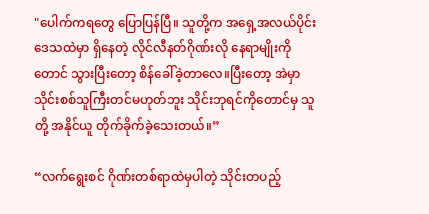"ပေါက်ကရတွေ ပြောပြန်ပြီ။ သူတို့က အရှေ့အလယ်ပိုင်း ဒေသထဲမှာ ရှိနေတဲ့ လိုင်လီနတ်ဂိုဏ်းလို နေရာမျိုးကိုတောင် သွားပြီးတော့ စိန်ခေါ်ခဲ့တာလေ။ပြီးတော့ အဲမှာ သိုင်းစစ်သူကြီးတင်မဟုတ်ဘူး သိုင်းဘုရင်ကိုတောင်မှ သူတို့ အနိုင်ယူ တိုက်ခိုက်ခဲ့သေးတယ်။”

“လက်ရွေးစင် ဂိုဏ်းတစ်ရာထဲမှပါတဲ့ သိုင်းတပည့်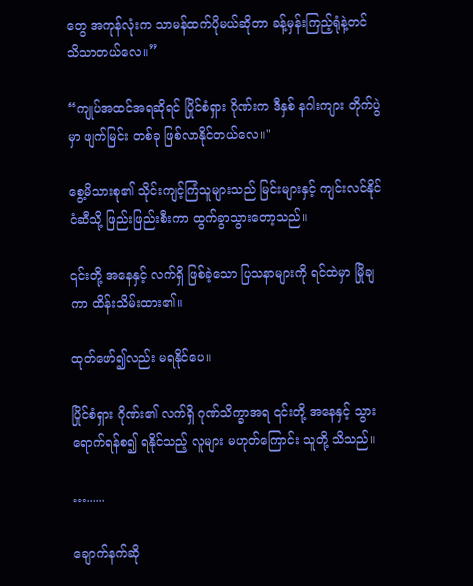တွေ အကုန်လုံးက သာမန်ထက်ပိုမယ်ဆိုတာ ခန့်မှန်းကြည့်ရုံနဲ့တင် သိသာတယ်လေ။”

“ကျုပ်အထင်အရဆိုရင် ပြိုင်စံရှား ဂိုဏ်းက ဒီနှစ် နဂါးကျား တိုက်ပွဲမှာ ဖျက်မြင်း တစ်ခု ဖြစ်လာနိုင်တယ်လေ။"

စွေ့မိသားစု၏ သိုင်းကျင့်ကြံသူများသည် မြင်းများနှင့် ကျင်းလင်နိုင်ငံဆီသို့ ဖြည်းဖြည်းစီးကာ ထွက်ခွာသွားတော့သည်။

၎င်းတို့ အနေနှင့် လက်ရှိ ဖြစ်ခဲ့သော ပြသနာများကို ရင်ထဲမှာ မြိုချကာ ထိန်းသိမ်းထား၏။

ထုတ်ဖော်၍လည်း မရနိုင်ပေ။

ပြိုင်စံရှား ဂိုဏ်း၏ လက်ရှိ ဂုဏ်သိက္ခာအရ ၎င်းတို့ အနေနှင့် သွားရောက်ရန်စ၍ ရနိုင်သည့် လူများ မဟုတ်ကြောင်း သူတို့ သိသည်။

…......

ချောက်နက်ဆို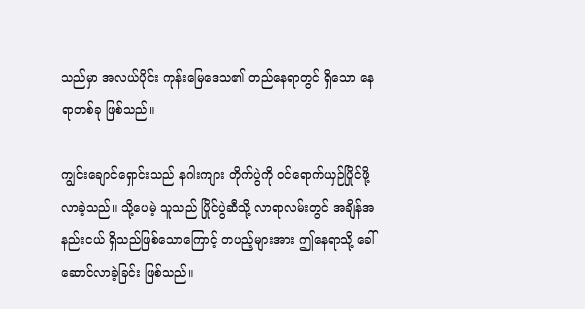သည်မှာ အလယ်ပိုင်း ကုန်းမြေဒေသ၏ တည်နေရာတွင် ရှိသော နေရာတစ်ခု ဖြစ်သည်။

ကျွင်းချောင်ရှောင်းသည် နဂါးကျား တိုက်ပွဲကို ဝင်ရောက်ယှဉ်ပြိုင်ဖို့လာခဲ့သည်။ သို့ပေမဲ့ သူသည် ပြိုင်ပွဲဆီသို့ လာရာလမ်းတွင် အချိန်အနည်းငယ် ရှိသည်ဖြစ်သောကြောင့် တပည့်များအား ဤနေရာသို့ ခေါ်ဆောင်လာခဲ့ခြင်း ဖြစ်သည်။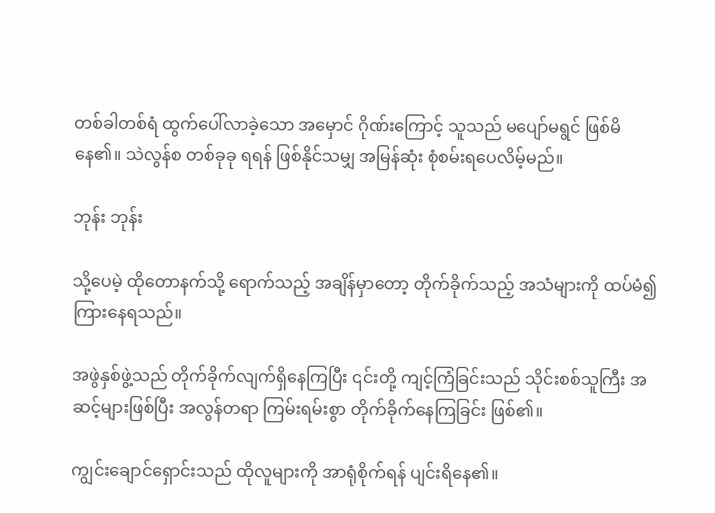တစ်ခါတစ်ရံ ထွက်ပေါ်လာခဲ့သော အမှောင် ဂိုဏ်းကြောင့် သူသည် မပျော်မရွင် ဖြစ်မိနေ၏။ သဲလွန်စ တစ်ခုခု ရရန် ဖြစ်နိုင်သမျှ အမြန်ဆုံး စုံစမ်းရပေလိမ့်မည်။

ဘုန်း ဘုန်း

သို့ပေမဲ့ ထိုတောနက်သို့ ရောက်သည့် အချိန်မှာတော့ တိုက်ခိုက်သည့် အသံများကို ထပ်မံ၍ ကြားနေရသည်။

အဖွဲနှစ်ဖွဲ့သည် တိုက်ခိုက်လျက်ရှိနေကြပြီး ၎င်းတို့ ကျင့်ကြံခြင်းသည် သိုင်းစစ်သူကြီး အဆင့်များဖြစ်ပြီး အလွန်တရာ ကြမ်းရမ်းစွာ တိုက်ခိုက်နေကြခြင်း ဖြစ်၏။

ကျွင်းချောင်ရှောင်းသည် ထိုလူများကို အာရုံစိုက်ရန် ပျင်းရိနေ၏။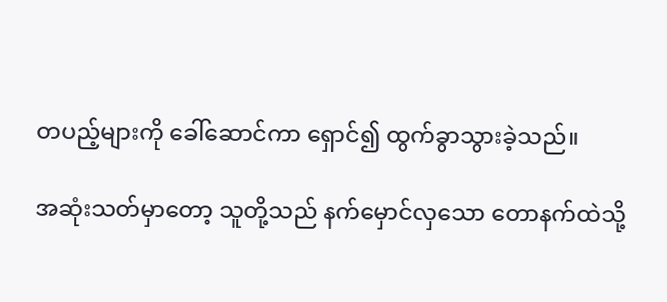တပည့်များကို ခေါ်ဆောင်ကာ ရှောင်၍ ထွက်ခွာသွားခဲ့သည်။

အဆုံးသတ်မှာတော့ သူတို့သည် နက်မှောင်လှသော တောနက်ထဲသို့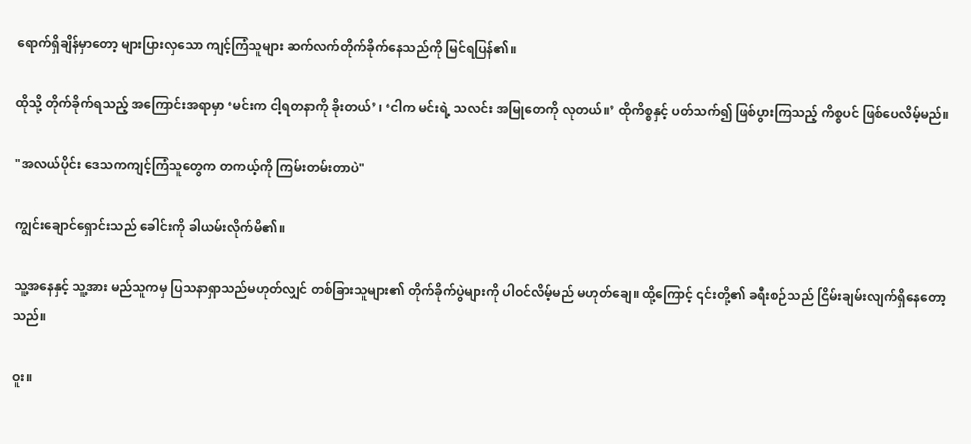ရောက်ရှိချိန်မှာတော့ များပြားလှသော ကျင့်ကြံသူများ ဆက်လက်တိုက်ခိုက်နေသည်ကို မြင်ရပြန်၏။

ထိုသို့ တိုက်ခိုက်ရသည့် အကြောင်းအရာမှာ ‘မင်းက ငါ့ရတနာကို ခိုးတယ်’ ၊ ‘ငါက မင်းရဲ့ သလင်း အမြုတေကို လုတယ်။’ ထိုကိစ္စနှင့် ပတ်သက်၍ ဖြစ်ပွားကြသည့် ကိစ္စပင် ဖြစ်ပေလိမ့်မည်။

"အလယ်ပိုင်း ဒေသကကျင့်ကြံသူတွေက တကယ့်ကို ကြမ်းတမ်းတာပဲ"

ကျွင်းချောင်ရှောင်းသည် ခေါင်းကို ခါယမ်းလိုက်မိ၏။

သူ့အနေနှင့် သူ့အား မည်သူကမှ ပြသနာရှာသည်မဟုတ်လျှင် တစ်ခြားသူများ၏ တိုက်ခိုက်ပွဲများကို ပါဝင်လိမ့်မည် မဟုတ်ချေ။ ထို့ကြောင့် ၎င်းတို့၏ ခရီးစဉ်သည် ငြိမ်းချမ်းလျက်ရှိနေတော့သည်။

ဝူး။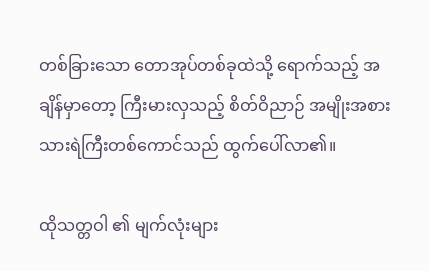တစ်ခြားသော တောအုပ်တစ်ခုထဲသို့ ရောက်သည့် အချိန်မှာတော့ ကြီးမားလှသည့် စိတ်ဝိညာဉ် အမျိုးအစား သားရဲကြီးတစ်ကောင်သည် ထွက်ပေါ်လာ၏။

ထိုသတ္တဝါ ၏ မျက်လုံးများ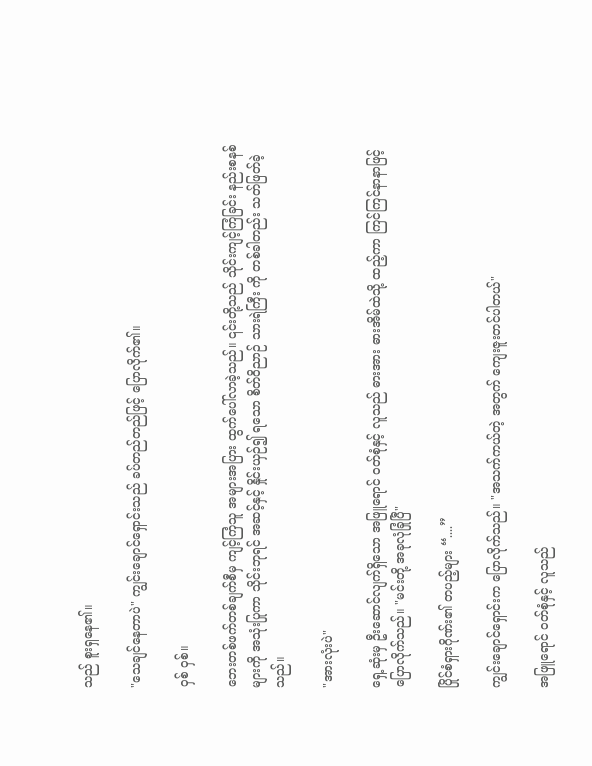သည် စူးရှနေ၏။

"သေချင်နေတာပဲ" ကျွင်းချောင်ရှောင်းသည် ခပ်တည်တည်ဖြင့် ပြောလိုက်၏။

ဝှစ် ဝှစ်။

ဘေးတစ်ဖက်တစ်ချက်စီမှ ကျင့်ကြံသူ အများအပြား ထွက်ပေါ်လာခဲ့သည်။ ၎င်းတို့သည် သိုင်းကျင့်ကြံခြင်း နည်းစနစ်များကို အသုံးပြုကာ သိုင်းဘုရင် အဆင့်နှင့် နှိုင်းယှဉ်၍ ရသော စိတ်ဝိညာဉ် သားရဲကြီး ကို တစ်ခါတည်း သတ်ဖြတ်ခဲ့သည်။

"အားလုံးပဲ"

ရှေ့ဆုံးမှ ဦးဆောင်လျက်ရှိသော အဖြူရောင် ဝတ်စုံနှင့် လူသည် ဓားအား ဓားအိမ်ထဲသို့ ထည့်ကာ ကြင်ကြင်နာနာဖြင့် ပြောလိုက်သည်။ "မင်းတို့ အခုလုံခြုံပြီ"

ပြိုင်စံရှားဂိုဏ်း၏ တပည့်များ “....”

ကျွင်းချောင်ရှောင်းက ပြောလိုက်သည်။ "အသက်ကယ်တဲ့ အတွက် ကျေးဇူးတင်ပါတယ်"

အဖြူရောင် ဝတ်စုံနှင့် လူသည်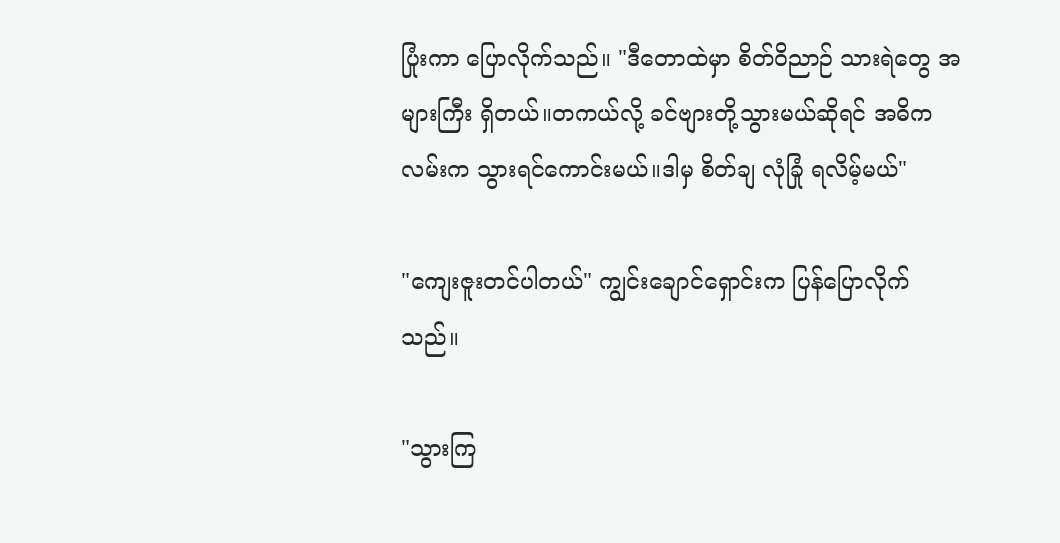ပြုံးကာ ပြောလိုက်သည်။ "ဒီတောထဲမှာ စိတ်ဝိညာဉ် သားရဲတွေ အများကြီး ရှိတယ်။တကယ်လို့ ခင်ဗျားတို့သွားမယ်ဆိုရင် အဓိကလမ်းက သွားရင်ကောင်းမယ်။ဒါမှ စိတ်ချ လုံခြုံ ရလိမ့်မယ်"

"ကျေးဇူးတင်ပါတယ်" ကျွင်းချောင်ရှောင်းက ပြန်ပြောလိုက်သည်။

"သွားကြ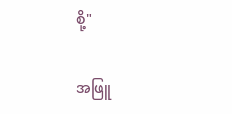စို့"

အဖြူ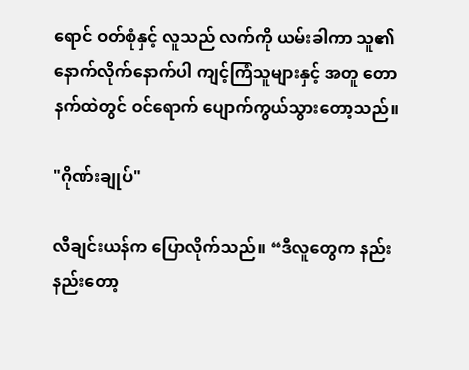ရောင် ဝတ်စုံနှင့် လူသည် လက်ကို ယမ်းခါကာ သူ၏ နောက်လိုက်နောက်ပါ ကျင့်ကြံသူများနှင့် အတူ တောနက်ထဲတွင် ဝင်ရောက် ပျောက်ကွယ်သွားတော့သည်။

"ဂိုဏ်းချုပ်"

လီချင်းယန်က ပြောလိုက်သည်။ “ဒီလူတွေက နည်းနည်းတော့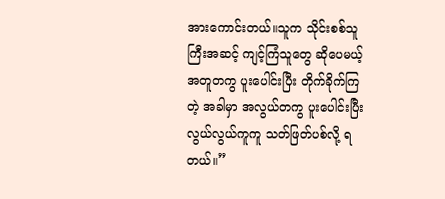အားကောင်းတယ်။သူက သိုင်းစစ်သူကြီးအဆင့် ကျင့်ကြံသူတွေ ဆိုပေမယ့် အတူတကွ ပူးပေါင်းပြီး တိုက်ခိုက်ကြတဲ့ အခါမှာ အလွယ်တကွ ပူးပေါင်းပြီး လွယ်လွယ်ကူကူ သတ်ဖြတ်ပစ်လို့ ရတယ်။”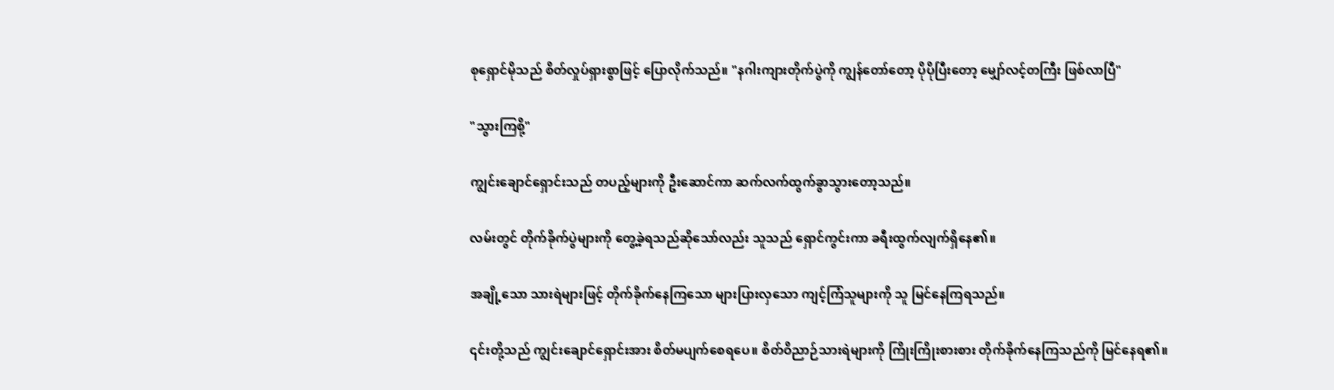စုရှောင်မိုသည် စိတ်လှုပ်ရှားစွာဖြင့် ပြောလိုက်သည်။ "နဂါးကျားတိုက်ပွဲကို ကျွန်တော်တော့ ပိုပိုပြီးတော့ မျှော်လင့်တကြီး ဖြစ်လာပြီ"

"သွားကြစို့"

ကျွင်းချောင်ရှောင်းသည် တပည့်များကို ဦးဆောင်ကာ ဆက်လက်ထွက်ခွာသွားတော့သည်။

လမ်းတွင် တိုက်ခိုက်ပွဲများကို တွေ့ခဲ့ရသည်ဆိုသော်လည်း သူသည် ရှောင်ကွင်းကာ ခရီးထွက်လျက်ရှိနေ၏။

အချို့သော သားရဲများဖြင့် တိုက်ခိုက်နေကြသော များပြားလှသော ကျင့်ကြံသူများကို သူ မြင်နေကြရသည်။

၎င်းတို့သည် ကျွင်းချောင်ရှောင်းအား စိတ်မပျက်စေရပေ။ စိတ်ဝိညာဉ်သားရဲများကို ကြိုးကြိုးစားစား တိုက်ခိုက်နေကြသည်ကို မြင်နေရ၏။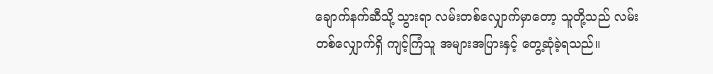ချောက်နက်ဆီသို့ သွားရာ လမ်းတစ်လျှောက်မှာတော့ သူတို့သည် လမ်းတစ်လျှောက်ရှိ ကျင့်ကြံသူ အများအပြားနှင့် တွေ့ဆုံခဲ့ရသည်။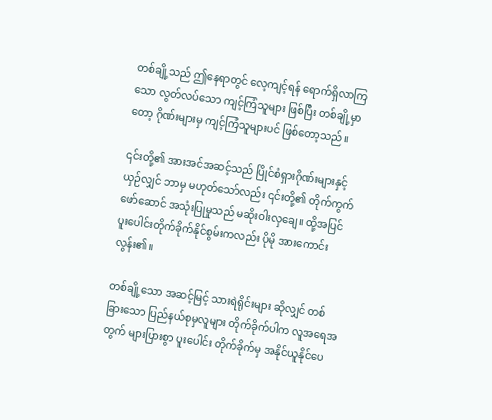တစ်ချို့သည် ဤနေရာတွင် လေ့ကျင့်ရန် ရောက်ရှိလာကြသော လွတ်လပ်သော ကျင့်ကြံသူများ ဖြစ်ပြီး တစ်ချို့မှာတော့ ဂိုဏ်းများမှ ကျင့်ကြံသူများပင် ဖြစ်တော့သည်။

၎င်းတို့၏ အားအင်အဆင့်သည် ပြိုင်စံရှားဂိုဏ်းများနှင့် ယှဉ်လျှင် ဘာမှ မဟုတ်သော်လည်း ၎င်းတို့၏ တိုက်ကွက်ဖော်ဆောင် အသုံးပြုမှုသည် မဆိုးဝါးလှချေ။ ထို့အပြင် ပူးပေါင်းတိုက်ခိုက်နိုင်စွမ်းကလည်း ပိုမို အားကောင်းလွန်း၏။

တစ်ချို့သော အဆင့်မြင့် သားရဲရိုင်းများ ဆိုလျှင် တစ်ခြားသော ပြည်နယ်စုမှလူများ တိုက်ခိုက်ပါက လူအရေအတွက် များပြားစွာ ပူးပေါင်း တိုက်ခိုက်မှ အနိုင်ယူနိုင်ပေ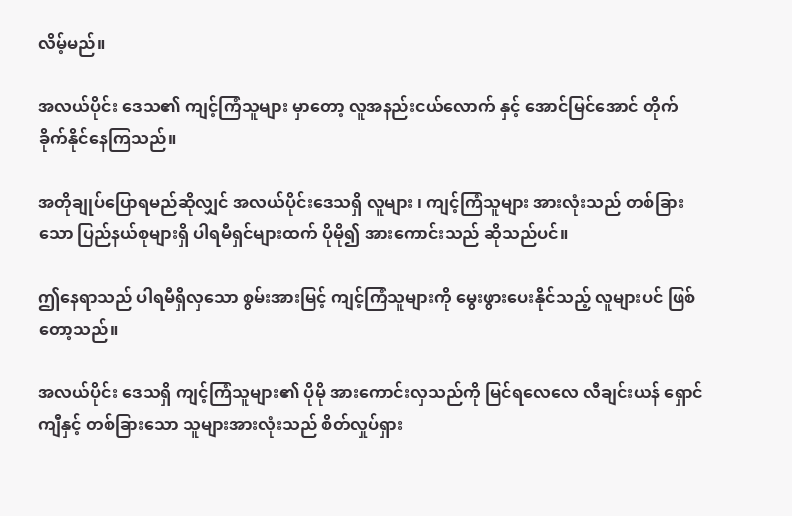လိမ့်မည်။

အလယ်ပိုင်း ဒေသ၏ ကျင့်ကြံသူများ မှာတော့ လူ‌အနည်းငယ်လောက် နှင့် အောင်မြင်အောင် တိုက်ခိုက်နိုင်နေကြသည်။

အတိုချုပ်ပြောရမည်ဆိုလျှင် အလယ်ပိုင်းဒေသရှိ လူများ ၊ ကျင့်ကြံသူများ အားလုံးသည် တစ်ခြားသော ပြည်နယ်စုများရှိ ပါရမီရှင်များထက် ပိုမို၍ အားကောင်းသည် ဆိုသည်ပင်။

ဤနေရာသည် ပါရမီရှိလှသော စွမ်းအားမြင့် ကျင့်ကြံသူများကို မွေးဖွားပေးနိုင်သည့် လူများပင် ဖြစ်တော့သည်။

အလယ်ပိုင်း ဒေသရှိ ကျင့်ကြံသူများ၏ ပိုမို အားကောင်းလှသည်ကို မြင်ရလေလေ လီချင်းယန် ရှောင်ကျီနှင့် တစ်ခြားသော သူများအားလုံးသည် စိတ်လှုပ်ရှား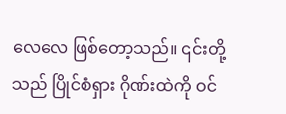လေလေ‌ ဖြစ်တော့သည်။ ၎င်းတို့သည် ပြိုင်စံရှား ဂိုဏ်းထဲကို ဝင်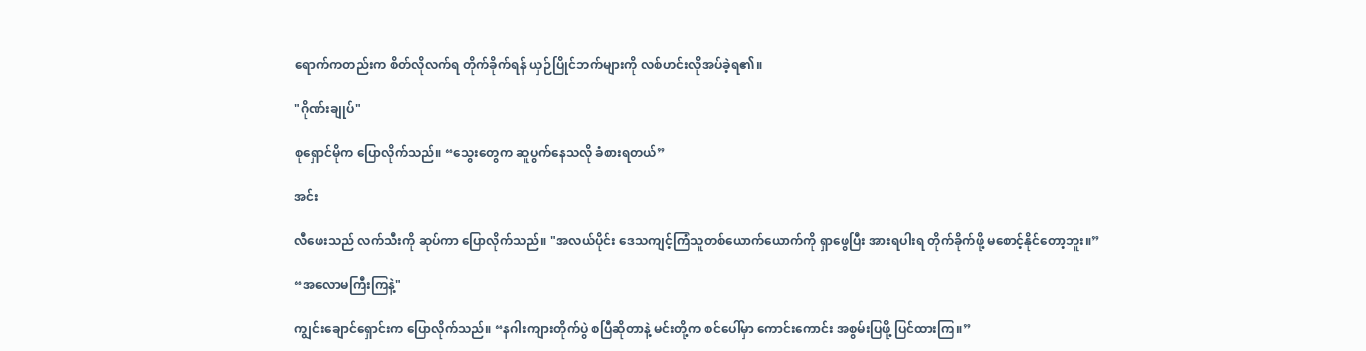ရောက်ကတည်းက စိတ်လိုလက်ရ တိုက်ခိုက်ရန် ယှဉ်ပြိုင်ဘက်များကို လစ်ဟင်းလိုအပ်ခဲ့ရ၏။

"ဂိုဏ်းချုပ်"

စုရှောင်မိုက ပြောလိုက်သည်။ “သွေးတွေက ဆူပွက်နေသလို ခံစားရတယ်”

အင်း

လီဖေးသည် လက်သီးကို ဆုပ်ကာ ပြောလိုက်သည်။ "အလယ်ပိုင်း ဒေသကျင့်ကြံသူတစ်ယောက်ယောက်ကို ရှာဖွေပြီး အားရပါးရ တိုက်ခိုက်ဖို့ မစောင့်နိုင်တော့ဘူး။”

“အလောမကြီးကြနဲ့"

ကျွင်းချောင်ရှောင်းက ပြောလိုက်သည်။ “နဂါးကျားတိုက်ပွဲ စပြီဆိုတာနဲ့ မင်းတို့က စင်ပေါ်မှာ ကောင်းကောင်း အစွမ်းပြဖို့ ပြင်ထားကြ။”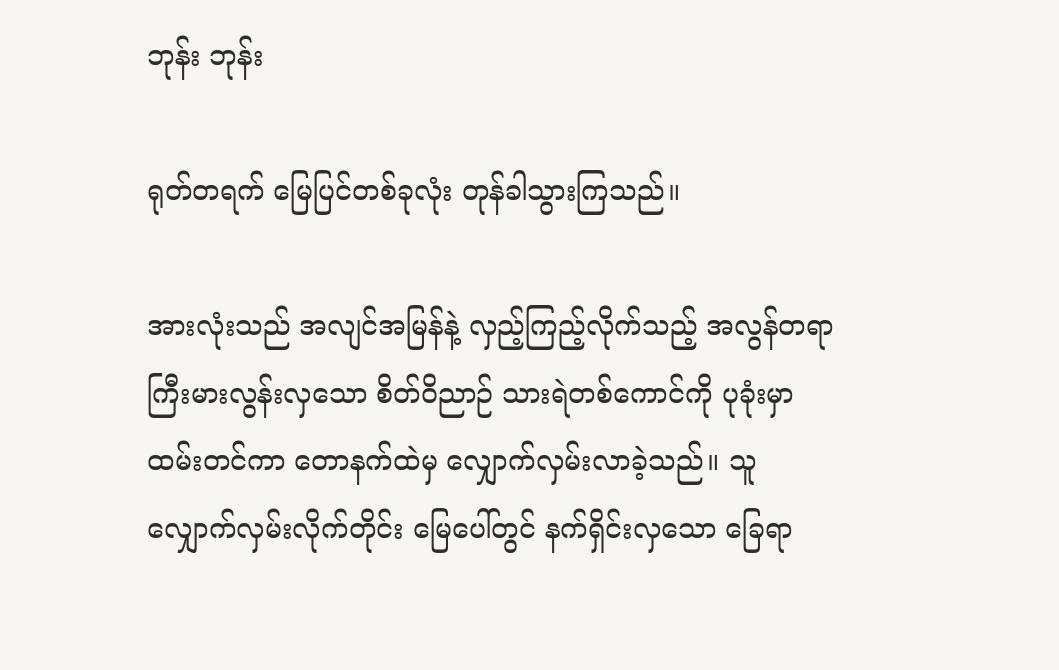ဘုန်း ဘုန်း

ရုတ်တရက် မြေပြင်တစ်ခုလုံး တုန်ခါသွားကြသည်။

အားလုံးသည် အလျင်အမြန်နဲ့ လှည့်ကြည့်လိုက်သည့် အလွန်တရာ ကြီးမားလွန်းလှသော စိတ်ဝိညာဉ် သားရဲတစ်ကောင်ကို ပုခုံးမှာ ထမ်းတင်ကာ တောနက်ထဲမှ လျှောက်လှမ်းလာခဲ့သည်။ သူ လျှောက်လှမ်းလိုက်တိုင်း မြေပေါ်တွင် နက်ရှိင်းလှသော ခြေရာ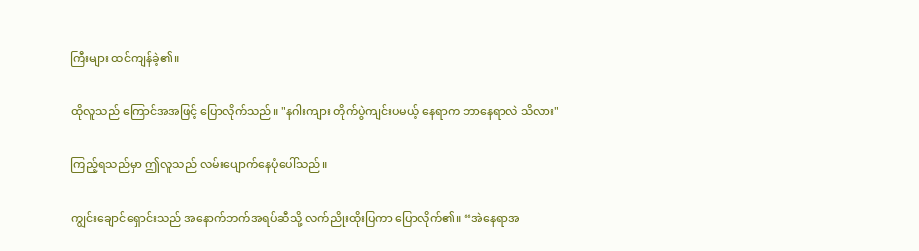ကြီးများ ထင်ကျန်ခဲ့၏။

ထိုလူသည် ကြောင်အအဖြင့် ပြောလိုက်သည်။ "နဂါးကျား တိုက်ပွဲကျင်းပမယ့် နေရာက ဘာနေရာလဲ သိလား"

ကြည့်ရသည်မှာ ဤလူသည် လမ်းပျောက်နေပုံပေါ်သည်။

ကျွင်းချောင်ရှောင်းသည် အနောက်ဘက်အရပ်ဆီသို့ လက်ညိုးထိုးပြကာ ပြောလိုက်၏။ “အဲနေရာအ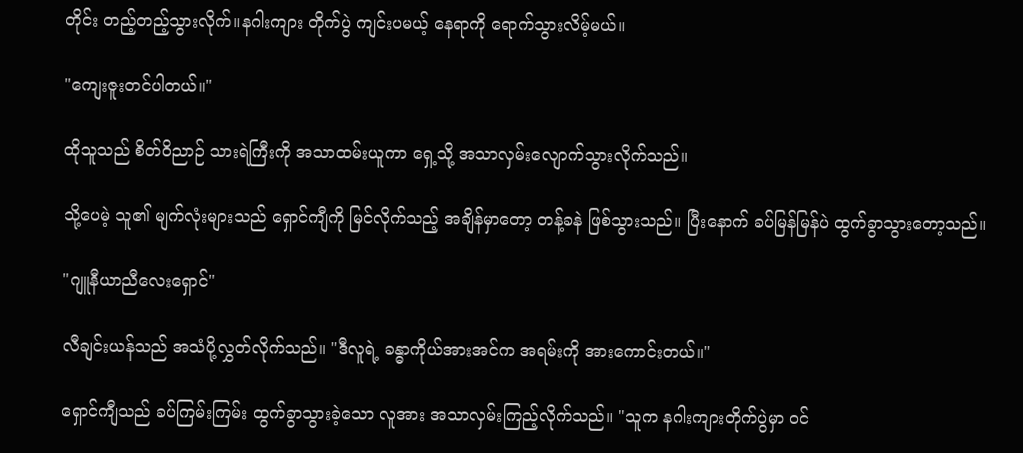တိုင်း တည့်တည့်သွားလိုက်။နဂါးကျား တိုက်ပွဲ ကျင်းပမယ့် နေရာကို ရောက်သွားလိမ့်မယ်။

"ကျေးဇူးတင်ပါတယ်။"

ထိုသူသည် စိတ်ဝိညာဉ် သားရဲကြီးကို အသာထမ်းယူကာ ရှေ့သို့ အသာလှမ်းလျောက်သွားလိုက်သည်။

သို့ပေမဲ့ သူ၏ မျက်လုံးများသည် ရှောင်ကျီကို မြင်လိုက်သည့် အချိန်မှာတော့ တန့်ခနဲ ဖြစ်သွားသည်။ ပြီးနောက် ခပ်မြန်မြန်ပဲ ထွက်ခွာသွားတော့သည်။

"ဂျူနီယာညီလေးရှောင်"

လီချင်းယန်သည် အသံပို့လွှတ်လိုက်သည်။ "ဒီလူရဲ့ ခန္ဓာကိုယ်အားအင်က အရမ်းကို အားကောင်းတယ်။"

ရှောင်ကျီသည် ခပ်ကြမ်းကြမ်း ထွက်ခွာသွားခဲ့သော လူအား အသာလှမ်းကြည့်လိုက်သည်။ "သူက နဂါးကျားတိုက်ပွဲမှာ ဝင်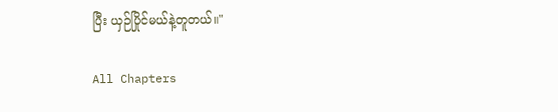ပြီး ယှဉ်ပြိုင်မယ်နဲ့တူတယ်။"

All Chapters